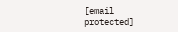[email protected]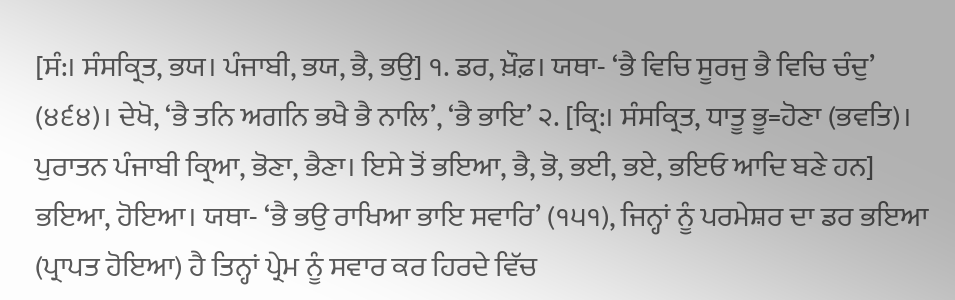[ਸੰ:। ਸੰਸਕ੍ਰਿਤ, ਭਯ। ਪੰਜਾਬੀ, ਭਯ, ਭੈ, ਭਉ] ੧. ਡਰ, ਖ਼ੌਫ਼। ਯਥਾ- ‘ਭੈ ਵਿਚਿ ਸੂਰਜੁ ਭੈ ਵਿਚਿ ਚੰਦੁ’ (੪੬੪)। ਦੇਖੋ, ‘ਭੈ ਤਨਿ ਅਗਨਿ ਭਖੈ ਭੈ ਨਾਲਿ’, ‘ਭੈ ਭਾਇ’ ੨. [ਕ੍ਰਿ:। ਸੰਸਕ੍ਰਿਤ, ਧਾਤੂ ਭੂ=ਹੋਣਾ (ਭਵਤਿ)। ਪੁਰਾਤਨ ਪੰਜਾਬੀ ਕ੍ਰਿਆ, ਭੋਣਾ, ਭੈਣਾ। ਇਸੇ ਤੋਂ ਭਇਆ, ਭੈ, ਭੋ, ਭਈ, ਭਏ, ਭਇਓ ਆਦਿ ਬਣੇ ਹਨ] ਭਇਆ, ਹੋਇਆ। ਯਥਾ- ‘ਭੈ ਭਉ ਰਾਖਿਆ ਭਾਇ ਸਵਾਰਿ’ (੧੫੧), ਜਿਨ੍ਹਾਂ ਨੂੰ ਪਰਮੇਸ਼ਰ ਦਾ ਡਰ ਭਇਆ (ਪ੍ਰਾਪਤ ਹੋਇਆ) ਹੈ ਤਿਨ੍ਹਾਂ ਪ੍ਰੇਮ ਨੂੰ ਸਵਾਰ ਕਰ ਹਿਰਦੇ ਵਿੱਚ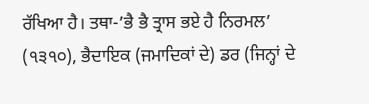ਰੱਖਿਆ ਹੈ। ਤਥਾ-’ਭੈ ਭੈ ਤ੍ਰਾਸ ਭਏ ਹੈ ਨਿਰਮਲ’ (੧੩੧੦), ਭੈਦਾਇਕ (ਜਮਾਦਿਕਾਂ ਦੇ) ਡਰ (ਜਿਨ੍ਹਾਂ ਦੇ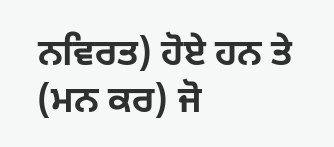ਨਵਿਰਤ) ਹੋਏ ਹਨ ਤੇ (ਮਨ ਕਰ) ਜੋ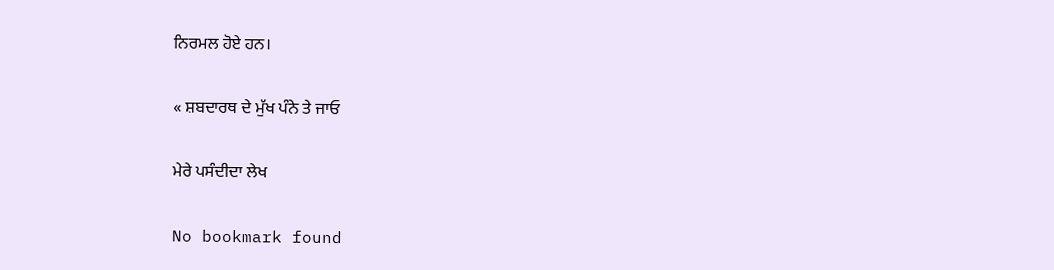ਨਿਰਮਲ ਹੋਏ ਹਨ।

« ਸ਼ਬਦਾਰਥ ਦੇ ਮੁੱਖ ਪੰਨੇ ਤੇ ਜਾਓ

ਮੇਰੇ ਪਸੰਦੀਦਾ ਲੇਖ

No bookmark found